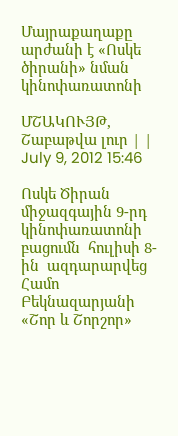Մայրաքաղաքը արժանի է «Ոսկե ծիրանի» նման կինոփառատոնի

ՄՇԱԿՈՒՅԹ, Շաբաթվա լուր | | July 9, 2012 15:46

Ոսկե Ծիրան միջազգային 9-րդ կինոփառատոնի բացումն  հուլիսի 8-ին  ազդարարվեց  Համո Բեկնազարյանի «Շոր և Շորշոր»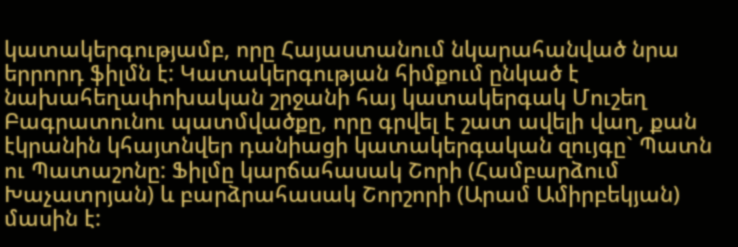կատակերգությամբ, որը Հայաստանում նկարահանված նրա երրորդ ֆիլմն է: Կատակերգության հիմքում ընկած է նախահեղափոխական շրջանի հայ կատակերգակ Մուշեղ Բագրատունու պատմվածքը, որը գրվել է շատ ավելի վաղ, քան էկրանին կհայտնվեր դանիացի կատակերգական զույգը` Պատն ու Պատաշոնը: Ֆիլմը կարճահասակ Շորի (Համբարձում Խաչատրյան) և բարձրահասակ Շորշորի (Արամ Ամիրբեկյան) մասին է: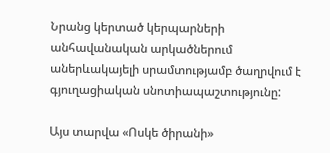Նրանց կերտած կերպարների անհավանական արկածներում աներևակայելի սրամտությամբ ծաղրվում է գյուղացիական սնոտիապաշտությունը:

Այս տարվա «Ոսկե ծիրանի»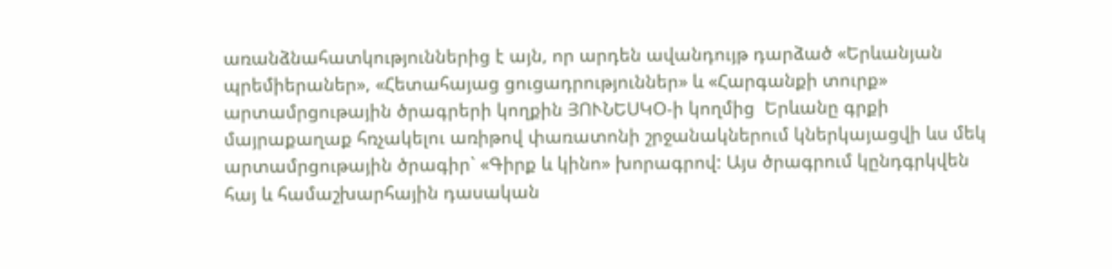առանձնահատկություններից է այն, որ արդեն ավանդույթ դարձած «Երևանյան պրեմիերաներ», «Հետահայաց ցուցադրություններ» և «Հարգանքի տուրք» արտամրցութային ծրագրերի կողքին ՅՈՒՆԵՍԿՕ-ի կողմից  Երևանը գրքի մայրաքաղաք հռչակելու առիթով փառատոնի շրջանակներում կներկայացվի ևս մեկ արտամրցութային ծրագիր` «Գիրք և կինո» խորագրով: Այս ծրագրում կընդգրկվեն հայ և համաշխարհային դասական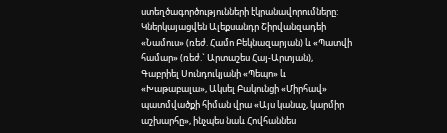ստեղծագործությունների էկրանավորումները: Կներկայացվեն Ալեքսանդր Շիրվանզադեի «Նամուս» (ռեժ. Համո Բեկնազարյան) և «Պատվի համար» (ռեժ.` Արտաշես Հայ-Արտյան), Գաբրիել Սունդուկյանի «Պեպո» և «Խաթաբալա», Ակսել Բակունցի «Միրհավ» պատմվածքի հիման վրա «Այս կանաչ, կարմիր աշխարհը», ինչպես նաև Հովհաննես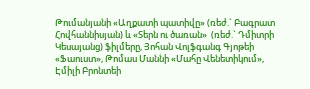Թումանյանի «Աղքատի պատիվը» (ռեժ.` Բագրատ Հովհաննիսյան) և «Տերն ու ծառան»  (ռեժ.` Դմիտրի Կեսայանց) ֆիլմերը, Յոհան Վոլֆգանգ Գյոթեի «Ֆաուստ», Թոմաս Մաննի «Մահը Վենետիկում», Էմիլի Բրոնտեի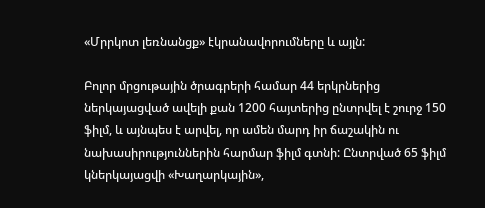«Մրրկոտ լեռնանցք» էկրանավորումները և այլն:

Բոլոր մրցութային ծրագրերի համար 44 երկրներից ներկայացված ավելի քան 1200 հայտերից ընտրվել է շուրջ 150 ֆիլմ, և այնպես է արվել, որ ամեն մարդ իր ճաշակին ու նախասիրություններին հարմար ֆիլմ գտնի: Ընտրված 65 ֆիլմ կներկայացվի «Խաղարկային»,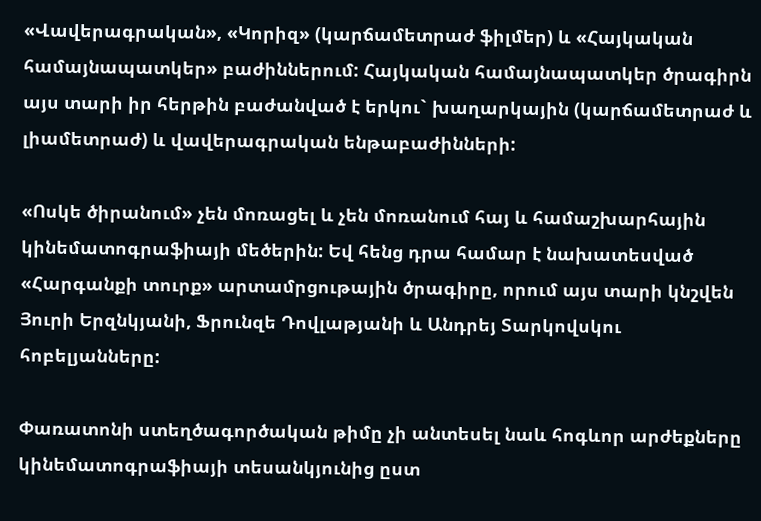«Վավերագրական», «Կորիզ» (կարճամետրաժ ֆիլմեր) և «Հայկական համայնապատկեր» բաժիններում: Հայկական համայնապատկեր ծրագիրն այս տարի իր հերթին բաժանված է երկու` խաղարկային (կարճամետրաժ և լիամետրաժ) և վավերագրական ենթաբաժինների:

«Ոսկե ծիրանում» չեն մոռացել և չեն մոռանում հայ և համաշխարհային կինեմատոգրաֆիայի մեծերին: Եվ հենց դրա համար է նախատեսված «Հարգանքի տուրք» արտամրցութային ծրագիրը, որում այս տարի կնշվեն Յուրի Երզնկյանի, Ֆրունզե Դովլաթյանի և Անդրեյ Տարկովսկու հոբելյանները:

Փառատոնի ստեղծագործական թիմը չի անտեսել նաև հոգևոր արժեքները կինեմատոգրաֆիայի տեսանկյունից ըստ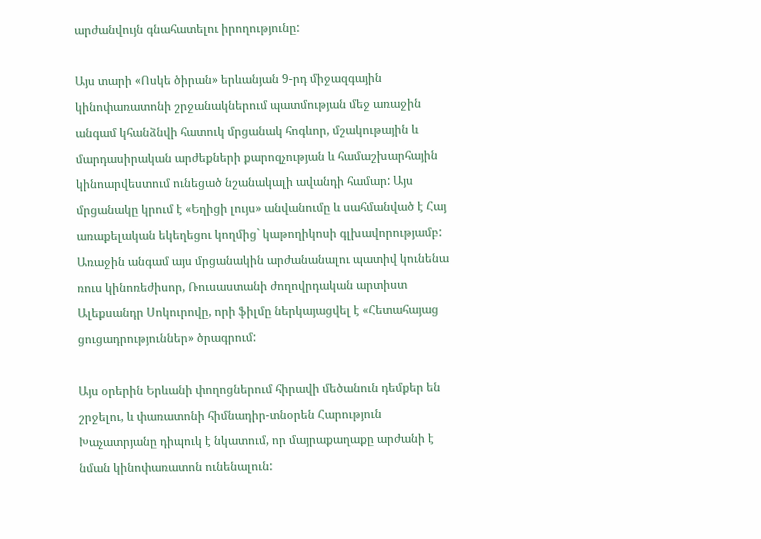արժանվույն գնահատելու իրողությունը:

Այս տարի «Ոսկե ծիրան» երևանյան 9-րդ միջազգային կինոփառատոնի շրջանակներում պատմության մեջ առաջին անգամ կհանձնվի հատուկ մրցանակ հոգևոր, մշակութային և մարդասիրական արժեքների քարոզչության և համաշխարհային կինոարվեստում ունեցած նշանակալի ավանդի համար: Այս մրցանակը կրում է «Եղիցի լույս» անվանումը և սահմանված է Հայ առաքելական եկեղեցու կողմից` կաթողիկոսի գլխավորությամբ: Առաջին անգամ այս մրցանակին արժանանալու պատիվ կունենա  ռուս կինոռեժիսոր, Ռուսաստանի ժողովրդական արտիստ  Ալեքսանդր Սոկուրովը, որի ֆիլմը ներկայացվել է «Հետահայաց ցուցադրություններ» ծրագրում:

Այս օրերին Երևանի փողոցներում հիրավի մեծանուն դեմքեր են շրջելու, և փառատոնի հիմնադիր-տնօրեն Հարություն Խաչատրյանը դիպուկ է նկատում, որ մայրաքաղաքը արժանի է նման կինոփառատոն ունենալուն: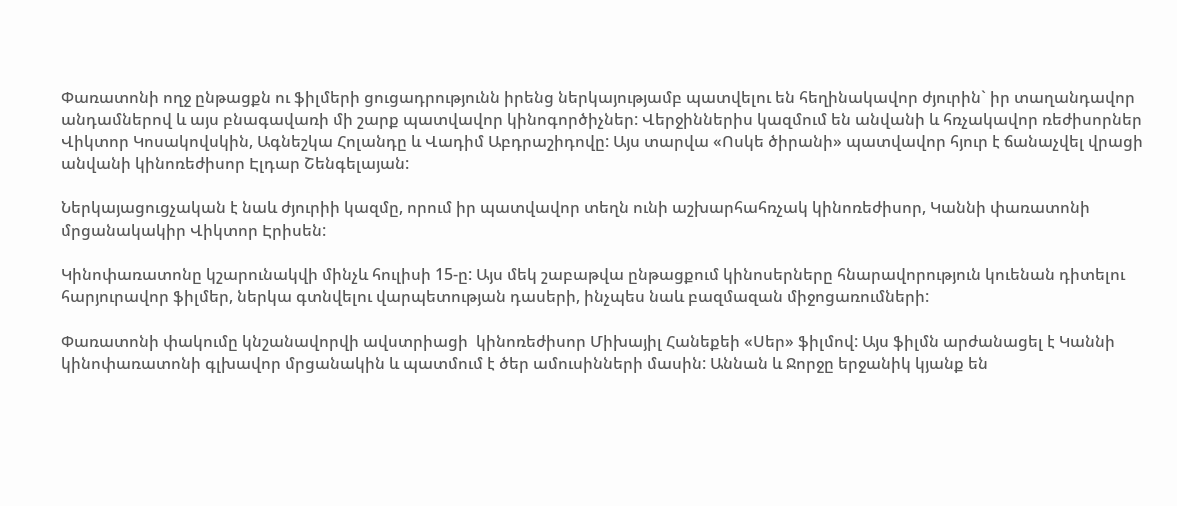Փառատոնի ողջ ընթացքն ու ֆիլմերի ցուցադրությունն իրենց ներկայությամբ պատվելու են հեղինակավոր ժյուրին` իր տաղանդավոր անդամներով և այս բնագավառի մի շարք պատվավոր կինոգործիչներ: Վերջիններիս կազմում են անվանի և հռչակավոր ռեժիսորներ Վիկտոր Կոսակովսկին, Ագնեշկա Հոլանդը և Վադիմ Աբդրաշիդովը: Այս տարվա «Ոսկե ծիրանի» պատվավոր հյուր է ճանաչվել վրացի անվանի կինոռեժիսոր Էլդար Շենգելայան:

Ներկայացուցչական է նաև ժյուրիի կազմը, որում իր պատվավոր տեղն ունի աշխարհահռչակ կինոռեժիսոր, Կաննի փառատոնի մրցանակակիր Վիկտոր Էրիսեն:

Կինոփառատոնը կշարունակվի մինչև հուլիսի 15-ը: Այս մեկ շաբաթվա ընթացքում կինոսերները հնարավորություն կուենան դիտելու հարյուրավոր ֆիլմեր, ներկա գտնվելու վարպետության դասերի, ինչպես նաև բազմազան միջոցառումների:

Փառատոնի փակումը կնշանավորվի ավստրիացի  կինոռեժիսոր Միխայիլ Հանեքեի «Սեր» ֆիլմով: Այս ֆիլմն արժանացել է Կաննի կինոփառատոնի գլխավոր մրցանակին և պատմում է ծեր ամուսինների մասին: Աննան և Ջորջը երջանիկ կյանք են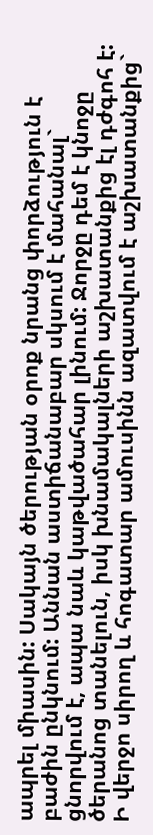ապրել միասին: Սակայն ծերության օրոք նրանց փորձություն է բաժին ընկնում: Աննան աստիճանաբար սկսում է մահանալ` ցնորվում է, ապա նաև կաթվածահար լինում: Ջորջը դեմ է կնոջը ծերանոց տանելուն, իսկ խնամակալների աշխատանքից էլ դժգոհ է: Ի վերջո սիրող և հոգատար ամուսինն ազատվում է աշխատանքից`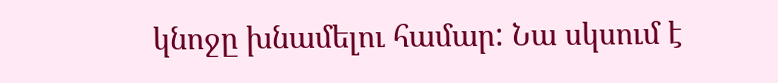կնոջը խնամելու համար: Նա սկսում է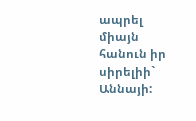ապրել միայն հանուն իր սիրելիի` Աննայի: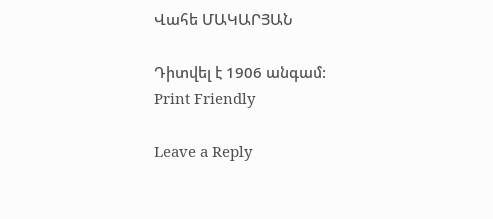Վահե ՄԱԿԱՐՅԱՆ

Դիտվել է 1906 անգամ:
Print Friendly

Leave a Reply